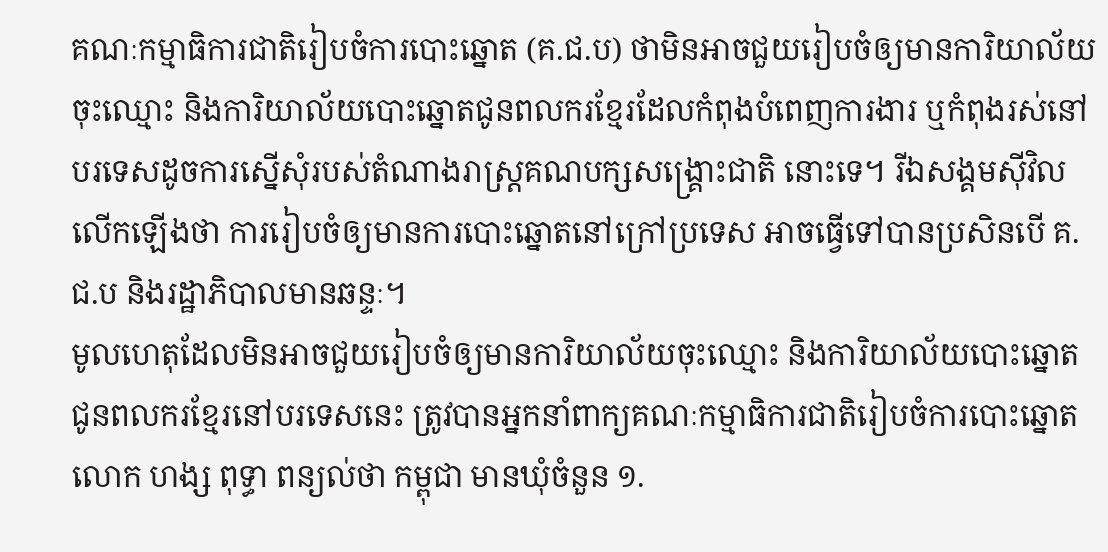គណៈកម្មាធិការជាតិរៀបចំការបោះឆ្នោត (គ.ជ.ប) ថាមិនអាចជួយរៀបចំឲ្យមានការិយាល័យចុះឈ្មោះ និងការិយាល័យបោះឆ្នោតជូនពលករខ្មែរដែលកំពុងបំពេញការងារ ឬកំពុងរស់នៅបរទេសដូចការស្នើសុំរបស់តំណាងរាស្ត្រគណបក្សសង្គ្រោះជាតិ នោះទេ។ រីឯសង្គមស៊ីវិលលើកឡើងថា ការរៀបចំឲ្យមានការបោះឆ្នោតនៅក្រៅប្រទេស អាចធ្វើទៅបានប្រសិនបើ គ.ជ.ប និងរដ្ឋាភិបាលមានឆន្ទៈ។
មូលហេតុដែលមិនអាចជួយរៀបចំឲ្យមានការិយាល័យចុះឈ្មោះ និងការិយាល័យបោះឆ្នោតជូនពលករខ្មែរនៅបរទេសនេះ ត្រូវបានអ្នកនាំពាក្យគណៈកម្មាធិការជាតិរៀបចំការបោះឆ្នោត លោក ហង្ស ពុទ្ធា ពន្យល់ថា កម្ពុជា មានឃុំចំនួន ១.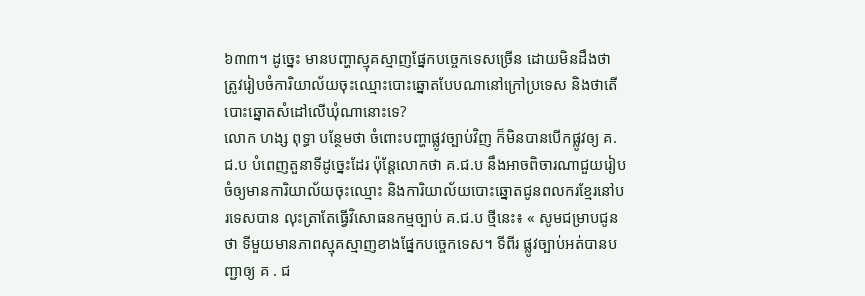៦៣៣។ ដូច្នេះ មានបញ្ហាស្មុគស្មាញផ្នែកបច្ចេកទេសច្រើន ដោយមិនដឹងថា ត្រូវរៀបចំការិយាល័យចុះឈ្មោះបោះឆ្នោតបែបណានៅក្រៅប្រទេស និងថាតើបោះឆ្នោតសំដៅលើឃុំណានោះទេ?
លោក ហង្ស ពុទ្ធា បន្ថែមថា ចំពោះបញ្ហាផ្លូវច្បាប់វិញ ក៏មិនបានបើកផ្លូវឲ្យ គ.ជ.ប បំពេញតួនាទីដូច្នេះដែរ ប៉ុន្តែលោកថា គ.ជ.ប នឹងអាចពិចារណាជួយរៀបចំឲ្យមានការិយាល័យចុះឈ្មោះ និងការិយាល័យបោះឆ្នោតជូនពលករខ្មែរនៅបរទេសបាន លុះត្រាតែធ្វើវិសោធនកម្មច្បាប់ គ.ជ.ប ថ្មីនេះ៖ « សូមជម្រាបជូនថា ទីមួយមានភាពស្មុគស្មាញខាងផ្នែកបច្ចេកទេស។ ទីពីរ ផ្លូវច្បាប់អត់បានបញ្ជាឲ្យ គ . ជ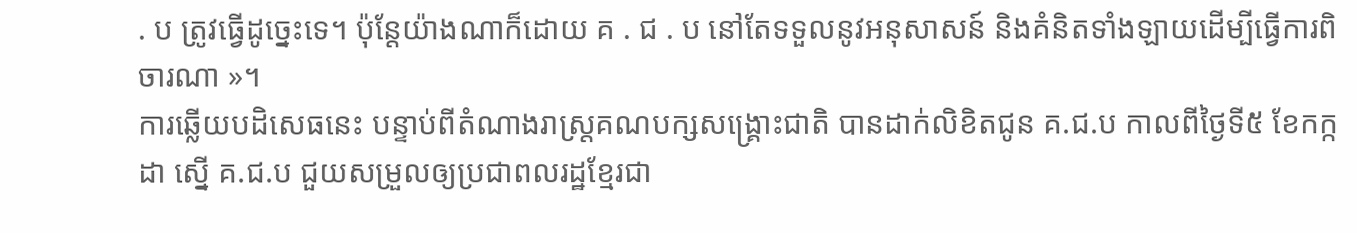. ប ត្រូវធ្វើដូច្នេះទេ។ ប៉ុន្តែយ៉ាងណាក៏ដោយ គ . ជ . ប នៅតែទទួលនូវអនុសាសន៍ និងគំនិតទាំងឡាយដើម្បីធ្វើការពិចារណា »។
ការឆ្លើយបដិសេធនេះ បន្ទាប់ពីតំណាងរាស្ត្រគណបក្សសង្គ្រោះជាតិ បានដាក់លិខិតជូន គ.ជ.ប កាលពីថ្ងៃទី៥ ខែកក្កដា ស្នើ គ.ជ.ប ជួយសម្រួលឲ្យប្រជាពលរដ្ឋខ្មែរជា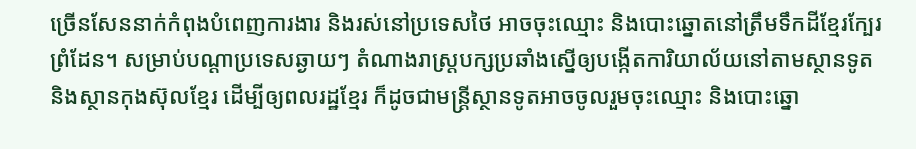ច្រើនសែននាក់កំពុងបំពេញការងារ និងរស់នៅប្រទេសថៃ អាចចុះឈ្មោះ និងបោះឆ្នោតនៅត្រឹមទឹកដីខ្មែរក្បែរព្រំដែន។ សម្រាប់បណ្ដាប្រទេសឆ្ងាយៗ តំណាងរាស្ត្របក្សប្រឆាំងស្នើឲ្យបង្កើតការិយាល័យនៅតាមស្ថានទូត និងស្ថានកុងស៊ុលខ្មែរ ដើម្បីឲ្យពលរដ្ឋខ្មែរ ក៏ដូចជាមន្ត្រីស្ថានទូតអាចចូលរួមចុះឈ្មោះ និងបោះឆ្នោ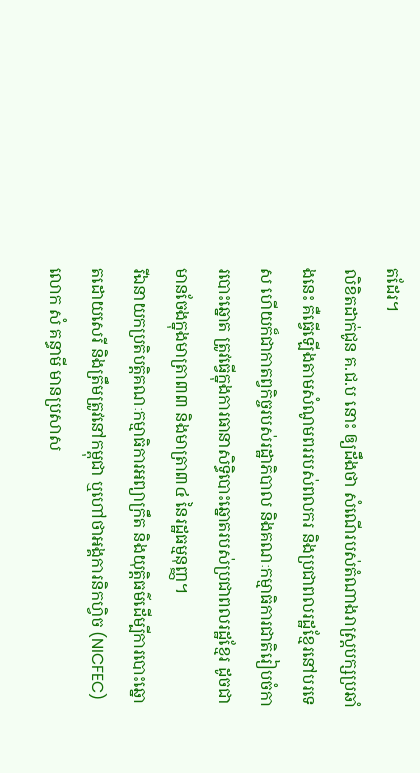តដែរ។
លិខិតដាក់ជូន គ.ជ.ប នោះ ឲ្យដឹងថា សំណើរបស់តំណាងរាស្ត្របក្សប្រឆាំងនេះ គឺធ្វើឡើងតាមសំណូមពររបស់ពលករ និងប្រជាពលរដ្ឋខ្មែរនៅបរទេស ហើយក៏ជាកាតព្វកិច្ចរបស់រដ្ឋាភិបាល និងគណៈកម្មាធិការជាតិរៀបចំការបោះឆ្នោត ត្រូវធ្វើក្នុងការធានាសិទ្ធិបោះឆ្នោតរបស់ប្រជាពលរដ្ឋខ្មែរ ដូចជាមានចែងក្នុងមាត្រា៣៣ និងមាត្រា៣៤ នៃរដ្ឋធម្មនុញ្ញ។
រីឯនាយកប្រតិបត្តិគណៈកម្មាធិការអព្យាក្រឹត និងយុត្តិធម៌ដើម្បីការបោះឆ្នោតដោយសេរី និងត្រឹមត្រូវនៅកម្ពុជា ឬហៅថាអង្គការនិកហ្វិច (NICFEC) លោក សំ គន្ធាមី មានប្រសាស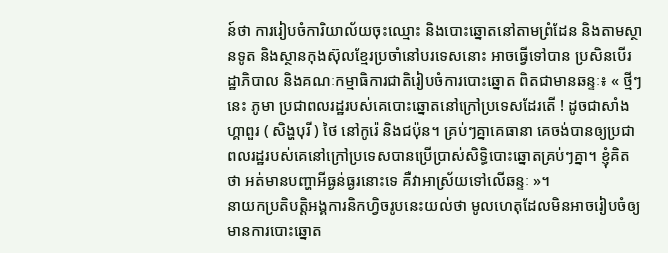ន៍ថា ការរៀបចំការិយាល័យចុះឈ្មោះ និងបោះឆ្នោតនៅតាមព្រំដែន និងតាមស្ថានទូត និងស្ថានកុងស៊ុលខ្មែរប្រចាំនៅបរទេសនោះ អាចធ្វើទៅបាន ប្រសិនបើរដ្ឋាភិបាល និងគណៈកម្មាធិការជាតិរៀបចំការបោះឆ្នោត ពិតជាមានឆន្ទៈ៖ « ថ្មីៗនេះ ភូមា ប្រជាពលរដ្ឋរបស់គេបោះឆ្នោតនៅក្រៅប្រទេសដែរតើ ! ដូចជាសាំងហ្គាពួរ ( សិង្ហបុរី ) ថៃ នៅកូរ៉េ និងជប៉ុន។ គ្រប់ៗគ្នាគេធានា គេចង់បានឲ្យប្រជាពលរដ្ឋរបស់គេនៅក្រៅប្រទេសបានប្រើប្រាស់សិទ្ធិបោះឆ្នោតគ្រប់ៗគ្នា។ ខ្ញុំគិតថា អត់មានបញ្ហាអីធ្ងន់ធ្ងរនោះទេ គឺវាអាស្រ័យទៅលើឆន្ទៈ »។
នាយកប្រតិបត្តិអង្គការនិកហ្វិចរូបនេះយល់ថា មូលហេតុដែលមិនអាចរៀបចំឲ្យមានការបោះឆ្នោត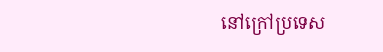នៅក្រៅប្រទេស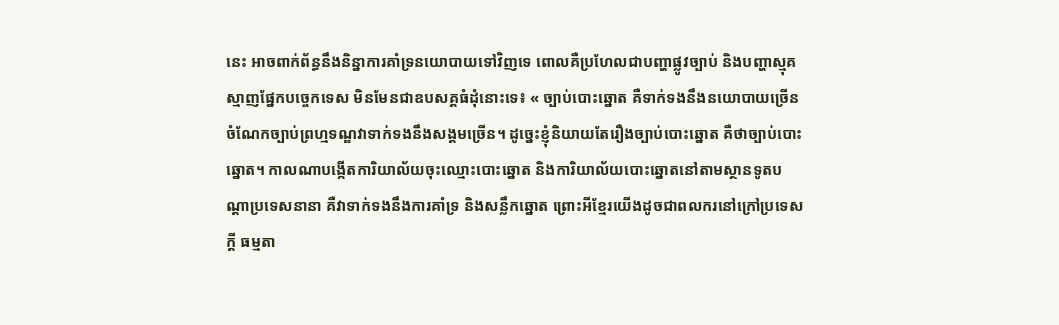នេះ អាចពាក់ព័ន្ធនឹងនិន្នាការគាំទ្រនយោបាយទៅវិញទេ ពោលគឺប្រហែលជាបញ្ហាផ្លូវច្បាប់ និងបញ្ហាស្មុគស្មាញផ្នែកបច្ចេកទេស មិនមែនជាឧបសគ្គធំដុំនោះទេ៖ « ច្បាប់បោះឆ្នោត គឺទាក់ទងនឹងនយោបាយច្រើន ចំណែកច្បាប់ព្រហ្មទណ្ឌវាទាក់ទងនឹងសង្គមច្រើន។ ដូច្នេះខ្ញុំនិយាយតែរឿងច្បាប់បោះឆ្នោត គឺថាច្បាប់បោះឆ្នោត។ កាលណាបង្កើតការិយាល័យចុះឈ្មោះបោះឆ្នោត និងការិយាល័យបោះឆ្នោតនៅតាមស្ថានទូតបណ្ដាប្រទេសនានា គឺវាទាក់ទងនឹងការគាំទ្រ និងសន្លឹកឆ្នោត ព្រោះអីខ្មែរយើងដូចជាពលករនៅក្រៅប្រទេសក្តី ធម្មតា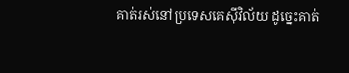គាត់រស់នៅប្រទេសគេស៊ីវិល័យ ដូច្នេះគាត់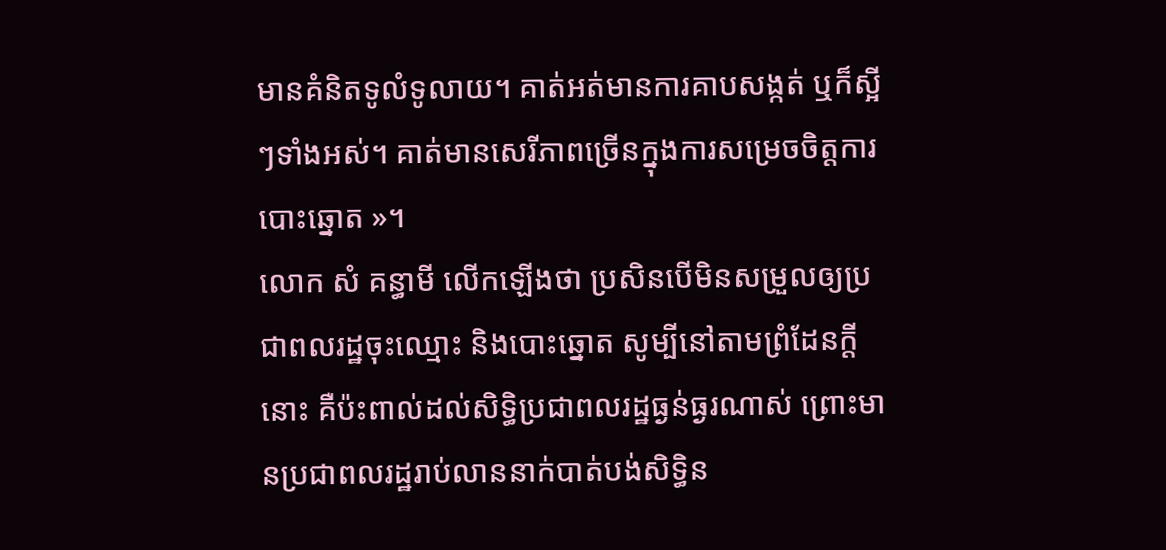មានគំនិតទូលំទូលាយ។ គាត់អត់មានការគាបសង្កត់ ឬក៏ស្អីៗទាំងអស់។ គាត់មានសេរីភាពច្រើនក្នុងការសម្រេចចិត្តការបោះឆ្នោត »។
លោក សំ គន្ធាមី លើកឡើងថា ប្រសិនបើមិនសម្រួលឲ្យប្រជាពលរដ្ឋចុះឈ្មោះ និងបោះឆ្នោត សូម្បីនៅតាមព្រំដែនក្តីនោះ គឺប៉ះពាល់ដល់សិទ្ធិប្រជាពលរដ្ឋធ្ងន់ធ្ងរណាស់ ព្រោះមានប្រជាពលរដ្ឋរាប់លាននាក់បាត់បង់សិទ្ធិន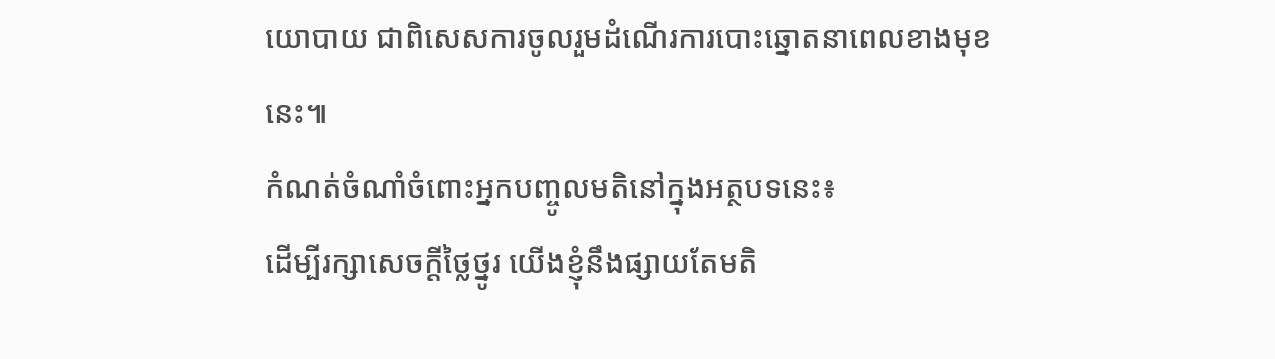យោបាយ ជាពិសេសការចូលរួមដំណើរការបោះឆ្នោតនាពេលខាងមុខនេះ៕
កំណត់ចំណាំចំពោះអ្នកបញ្ចូលមតិនៅក្នុងអត្ថបទនេះ៖
ដើម្បីរក្សាសេចក្ដីថ្លៃថ្នូរ យើងខ្ញុំនឹងផ្សាយតែមតិ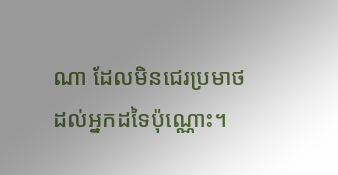ណា ដែលមិនជេរប្រមាថដល់អ្នកដទៃប៉ុណ្ណោះ។